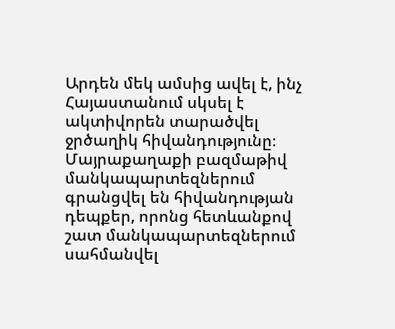Արդեն մեկ ամսից ավել է, ինչ Հայաստանում սկսել է ակտիվորեն տարածվել ջրծաղիկ հիվանդությունը։ Մայրաքաղաքի բազմաթիվ մանկապարտեզներում գրանցվել են հիվանդության դեպքեր, որոնց հետևանքով շատ մանկապարտեզներում սահմանվել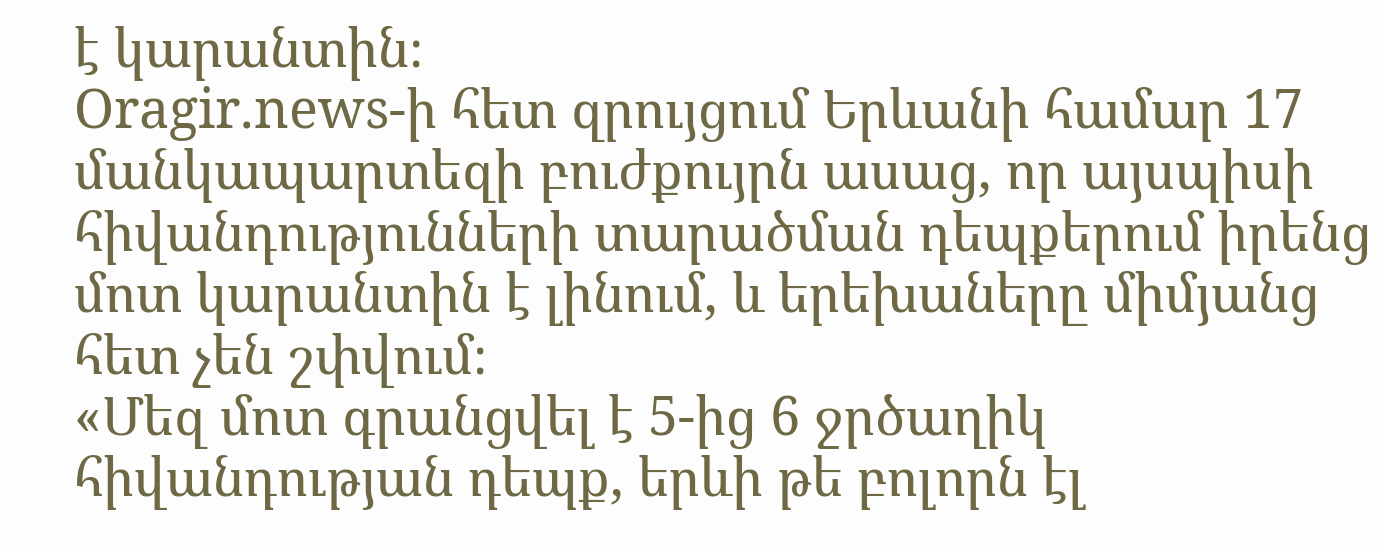է կարանտին։
Oragir.news-ի հետ զրույցում Երևանի համար 17 մանկապարտեզի բուժքույրն ասաց, որ այսպիսի հիվանդությունների տարածման դեպքերում իրենց մոտ կարանտին է լինում, և երեխաները միմյանց հետ չեն շփվում։
«Մեզ մոտ գրանցվել է 5-ից 6 ջրծաղիկ հիվանդության դեպք, երևի թե բոլորն էլ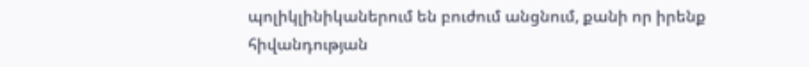պոլիկլինիկաներում են բուժում անցնում, քանի որ իրենք հիվանդության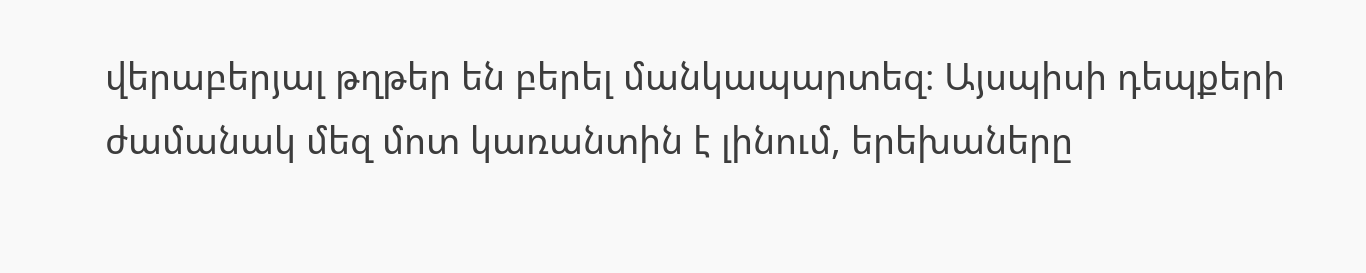վերաբերյալ թղթեր են բերել մանկապարտեզ։ Այսպիսի դեպքերի ժամանակ մեզ մոտ կառանտին է լինում, երեխաները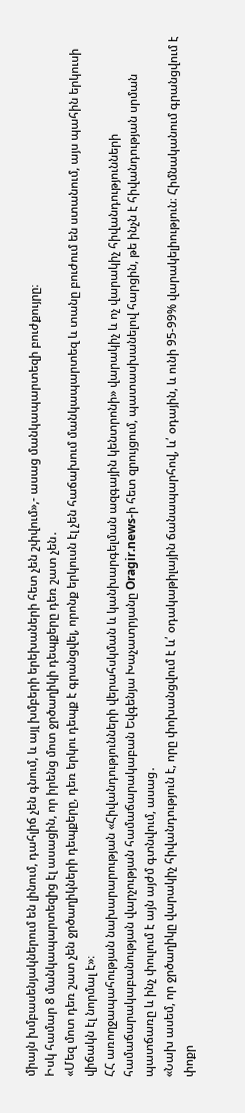միայն խմբասենյակներում են լինում, դահլիճ չեն գնում, և այլ խմբերի երեխաների հետ չեն շփվում»,- ասաց մանկապարտեզի բուժքույրը։
Իսկ համար 8 մանկապարտեզից էլ ասացին, որ իրենց մոտ ջրծաղիկի դեպքերը դեռ շատ չեն․
«Մեզ մոտ դեռ շատ չեն ջրծաղիկների դեպքերը, դեռ երկու դեպք է գրանցվել, որոնք երկուսն էլ չեն հաճախում մանկապարտեզ և տանը բուժում են ստանում, այս պահին երկուսի վիճակն էլ նորմալ է»։
ՀՀ առողջապահության նախարարության «Հիվանդությունների վերահսկման և կանխարգելման ազգային կենտրոնի» վարակիչ և ոչ վարակիչ հիվանդությունների համաճարակաբանության վարչության համաճարակաբան Եվգենյա Խաչատրյանը Oragir.news-ի հետ զրույցում, պատասխանելով հարցին, թե ինչն է հիվանդության սրման պատճառը և ինչ փուլում է այն այժմ գտնվում, ասաց․
«Նախ ասեմ, որ ջրծաղիկը վարակիչ հիվանդություն է, որը փոխանցվում է և՛ օդակաթիլային ճանապարհով, և՛ օդային, և ունի 95-99% վարակելիություն։ Հիմնականում գրանցվում է փոքր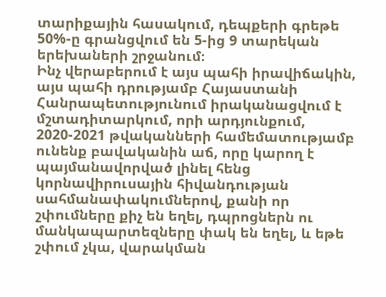տարիքային հասակում, դեպքերի գրեթե 50%-ը գրանցվում են 5-ից 9 տարեկան երեխաների շրջանում։
Ինչ վերաբերում է այս պահի իրավիճակին, այս պահի դրությամբ Հայաստանի Հանրապետությունում իրականացվում է մշտադիտարկում, որի արդյունքում, 2020-2021 թվականների համեմատությամբ ունենք բավականին աճ, որը կարող է պայմանավորված լինել հենց կորնավիրուսային հիվանդության սահմանափակումներով, քանի որ շփումները քիչ են եղել, դպրոցներն ու մանկապարտեզները փակ են եղել, և եթե շփում չկա, վարակման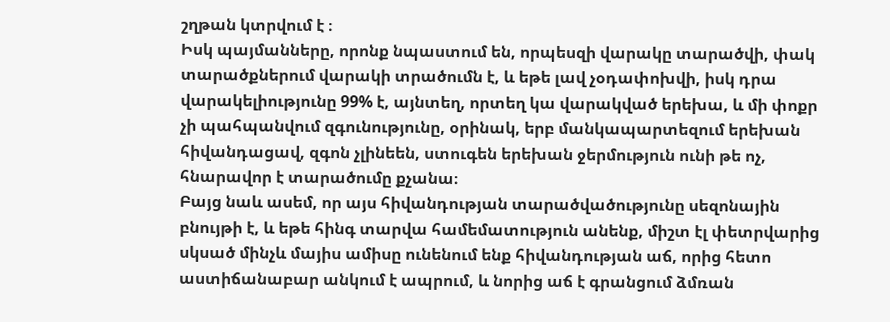շղթան կտրվում է ։
Իսկ պայմանները, որոնք նպաստում են, որպեսզի վարակը տարածվի, փակ տարածքներում վարակի տրածումն է, և եթե լավ չօդափոխվի, իսկ դրա վարակելիությունը 99% է, այնտեղ, որտեղ կա վարակված երեխա, և մի փոքր չի պահպանվում զգունությունը, օրինակ, երբ մանկապարտեզում երեխան հիվանդացավ, զգոն չլինեեն, ստուգեն երեխան ջերմություն ունի թե ոչ, հնարավոր է տարածումը քչանա։
Բայց նաև ասեմ, որ այս հիվանդության տարածվածությունը սեզոնային բնույթի է, և եթե հինգ տարվա համեմատություն անենք, միշտ էլ փետրվարից սկսած մինչև մայիս ամիսը ունենում ենք հիվանդության աճ, որից հետո աստիճանաբար անկում է ապրում, և նորից աճ է գրանցում ձմռան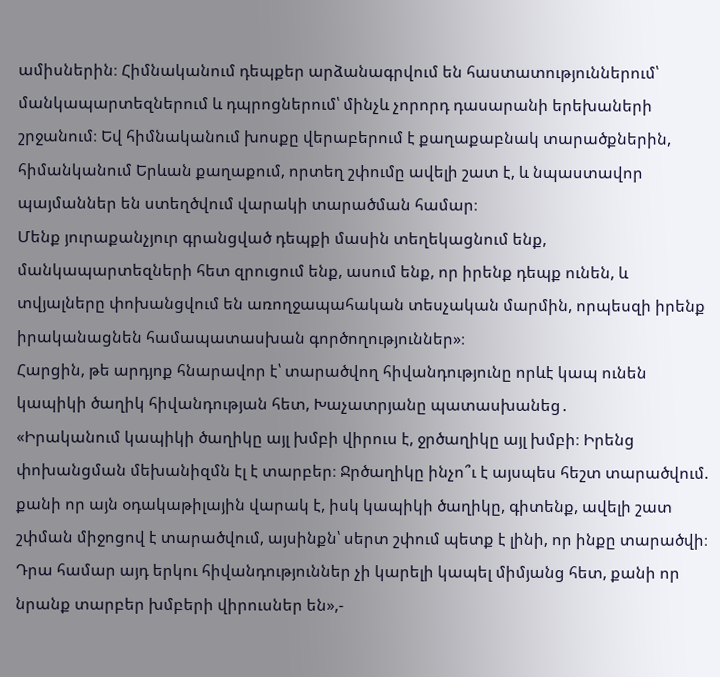ամիսներին։ Հիմնականում դեպքեր արձանագրվում են հաստատություններում՝ մանկապարտեզներում և դպրոցներում՝ մինչև չորորդ դասարանի երեխաների շրջանում։ Եվ հիմնականում խոսքը վերաբերում է քաղաքաբնակ տարածքներին, հիմանկանում Երևան քաղաքում, որտեղ շփումը ավելի շատ է, և նպաստավոր պայմաններ են ստեղծվում վարակի տարածման համար։
Մենք յուրաքանչյուր գրանցված դեպքի մասին տեղեկացնում ենք, մանկապարտեզների հետ զրուցում ենք, ասում ենք, որ իրենք դեպք ունեն, և տվյալները փոխանցվում են առողջապահական տեսչական մարմին, որպեսզի իրենք իրականացնեն համապատասխան գործողություններ»։
Հարցին, թե արդյոք հնարավոր է՝ տարածվող հիվանդությունը որևէ կապ ունեն կապիկի ծաղիկ հիվանդության հետ, Խաչատրյանը պատասխանեց․
«Իրականում կապիկի ծաղիկը այլ խմբի վիրուս է, ջրծաղիկը այլ խմբի։ Իրենց փոխանցման մեխանիզմն էլ է տարբեր։ Ջրծաղիկը ինչո՞ւ է այսպես հեշտ տարածվում. քանի որ այն օդակաթիլային վարակ է, իսկ կապիկի ծաղիկը, գիտենք, ավելի շատ շփման միջոցով է տարածվում, այսինքն՝ սերտ շփում պետք է լինի, որ ինքը տարածվի։ Դրա համար այդ երկու հիվանդություններ չի կարելի կապել միմյանց հետ, քանի որ նրանք տարբեր խմբերի վիրուսներ են»,-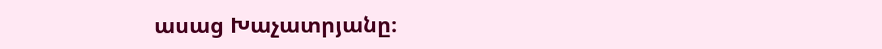ասաց Խաչատրյանը։